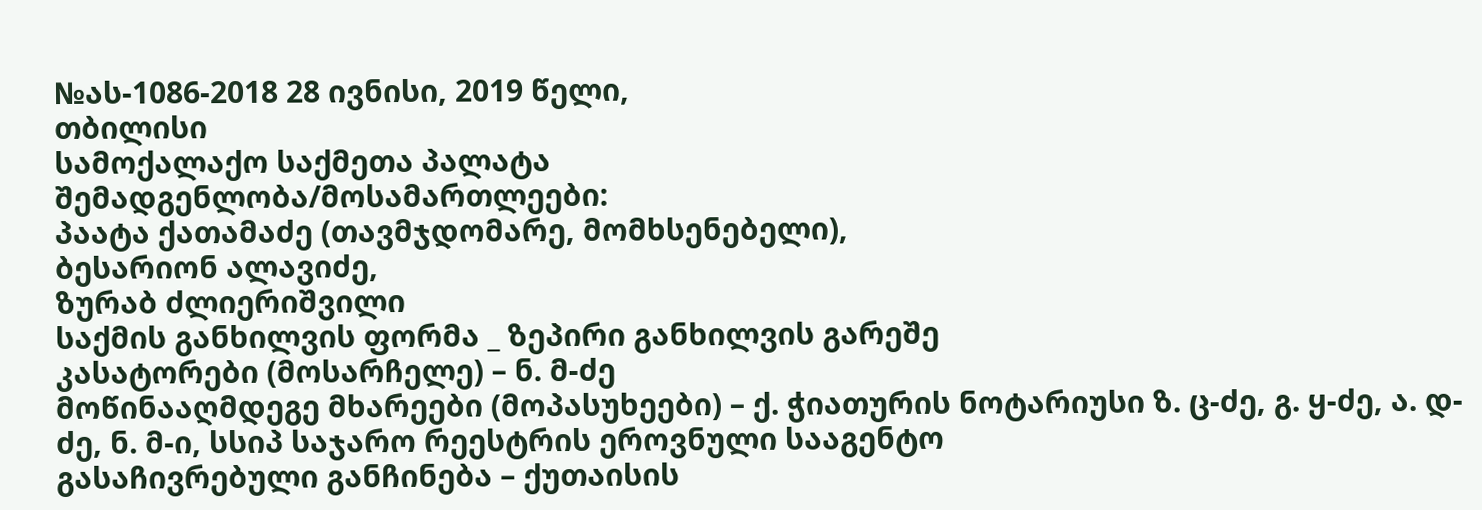№ას-1086-2018 28 ივნისი, 2019 წელი,
თბილისი
სამოქალაქო საქმეთა პალატა
შემადგენლობა/მოსამართლეები:
პაატა ქათამაძე (თავმჯდომარე, მომხსენებელი),
ბესარიონ ალავიძე,
ზურაბ ძლიერიშვილი
საქმის განხილვის ფორმა _ ზეპირი განხილვის გარეშე
კასატორები (მოსარჩელე) – ნ. მ-ძე
მოწინააღმდეგე მხარეები (მოპასუხეები) – ქ. ჭიათურის ნოტარიუსი ზ. ც-ძე, გ. ყ-ძე, ა. დ-ძე, ნ. მ-ი, სსიპ საჯარო რეესტრის ეროვნული სააგენტო
გასაჩივრებული განჩინება – ქუთაისის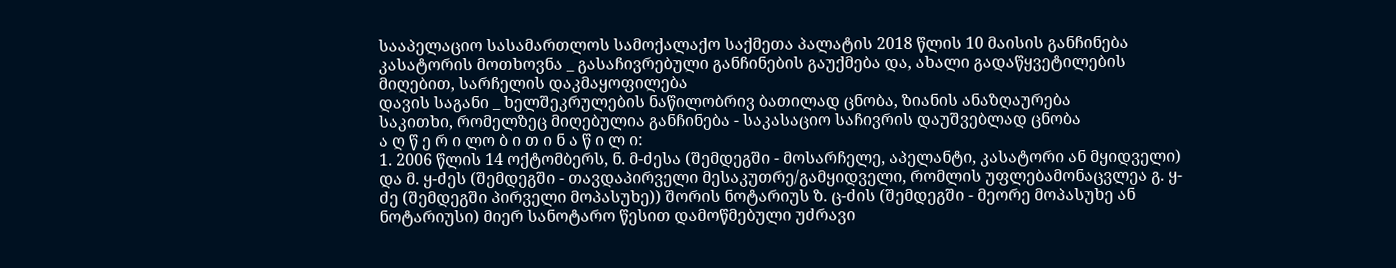სააპელაციო სასამართლოს სამოქალაქო საქმეთა პალატის 2018 წლის 10 მაისის განჩინება
კასატორის მოთხოვნა _ გასაჩივრებული განჩინების გაუქმება და, ახალი გადაწყვეტილების მიღებით, სარჩელის დაკმაყოფილება
დავის საგანი _ ხელშეკრულების ნაწილობრივ ბათილად ცნობა, ზიანის ანაზღაურება
საკითხი, რომელზეც მიღებულია განჩინება - საკასაციო საჩივრის დაუშვებლად ცნობა
ა ღ წ ე რ ი ლო ბ ი თ ი ნ ა წ ი ლ ი:
1. 2006 წლის 14 ოქტომბერს, ნ. მ-ძესა (შემდეგში - მოსარჩელე, აპელანტი, კასატორი ან მყიდველი) და მ. ყ-ძეს (შემდეგში - თავდაპირველი მესაკუთრე/გამყიდველი, რომლის უფლებამონაცვლეა გ. ყ-ძე (შემდეგში პირველი მოპასუხე)) შორის ნოტარიუს ზ. ც-ძის (შემდეგში - მეორე მოპასუხე ან ნოტარიუსი) მიერ სანოტარო წესით დამოწმებული უძრავი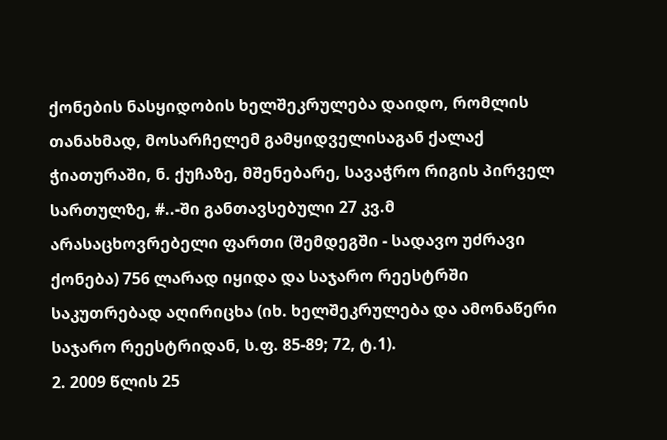ქონების ნასყიდობის ხელშეკრულება დაიდო, რომლის თანახმად, მოსარჩელემ გამყიდველისაგან ქალაქ ჭიათურაში, ნ. ქუჩაზე, მშენებარე, სავაჭრო რიგის პირველ სართულზე, #..-ში განთავსებული 27 კვ.მ არასაცხოვრებელი ფართი (შემდეგში - სადავო უძრავი ქონება) 756 ლარად იყიდა და საჯარო რეესტრში საკუთრებად აღირიცხა (იხ. ხელშეკრულება და ამონაწერი საჯარო რეესტრიდან, ს.ფ. 85-89; 72, ტ.1).
2. 2009 წლის 25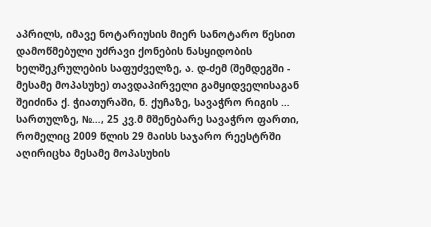აპრილს, იმავე ნოტარიუსის მიერ სანოტარო წესით დამოწმებული უძრავი ქონების ნასყიდობის ხელშეკრულების საფუძველზე, ა. დ-ძემ (შემდეგში - მესამე მოპასუხე) თავდაპირველი გამყიდველისაგან შეიძინა ქ. ჭიათურაში, ნ. ქუჩაზე, სავაჭრო რიგის … სართულზე, №…, 25 კვ.მ მშენებარე სავაჭრო ფართი, რომელიც 2009 წლის 29 მაისს საჯარო რეესტრში აღირიცხა მესამე მოპასუხის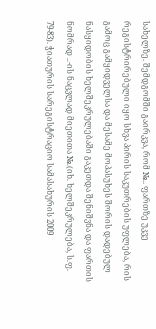სახელზე. შემდგომში გაირკვა, რომ №.. ფართზე უკვე რეგისტრირებული იყო სხვა პირის საკუთრების უფლება, რის გამოც გამყიდველსა და მესამე მოპასუხეს შორის დადებულ ნასყიდობის ხელშეკრულებაში გაკეთდა შენიშვნა და ფართის ნომრად ..-ის ნაცვლად მიეთითა №.(იხ. ხელშეკრულება, ს.ფ. 79-83). ჭიათურის სარეგისტრაციო სამასახურის 2009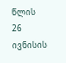წლის 26 ივნისის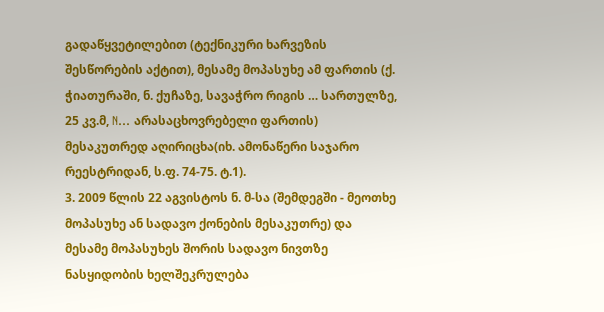გადაწყვეტილებით (ტექნიკური ხარვეზის შესწორების აქტით), მესამე მოპასუხე ამ ფართის (ქ. ჭიათურაში, ნ. ქუჩაზე, სავაჭრო რიგის … სართულზე, 25 კვ.მ, N… არასაცხოვრებელი ფართის) მესაკუთრედ აღირიცხა(იხ. ამონაწერი საჯარო რეესტრიდან, ს.ფ. 74-75. ტ.1).
3. 2009 წლის 22 აგვისტოს ნ. მ-სა (შემდეგში - მეოთხე მოპასუხე ან სადავო ქონების მესაკუთრე) და მესამე მოპასუხეს შორის სადავო ნივთზე ნასყიდობის ხელშეკრულება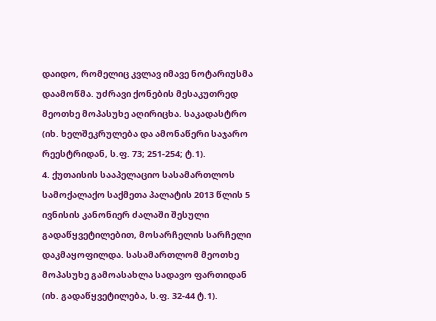დაიდო, რომელიც კვლავ იმავე ნოტარიუსმა დაამოწმა. უძრავი ქონების მესაკუთრედ მეოთხე მოპასუხე აღირიცხა. საკადასტრო (იხ. ხელშეკრულება და ამონაწერი საჯარო რეესტრიდან, ს.ფ. 73; 251-254; ტ.1).
4. ქუთაისის სააპელაციო სასამართლოს სამოქალაქო საქმეთა პალატის 2013 წლის 5 ივნისის კანონიერ ძალაში შესული გადაწყვეტილებით, მოსარჩელის სარჩელი დაკმაყოფილდა. სასამართლომ მეოთხე მოპასუხე გამოასახლა სადავო ფართიდან (იხ. გადაწყვეტილება, ს.ფ. 32-44 ტ.1).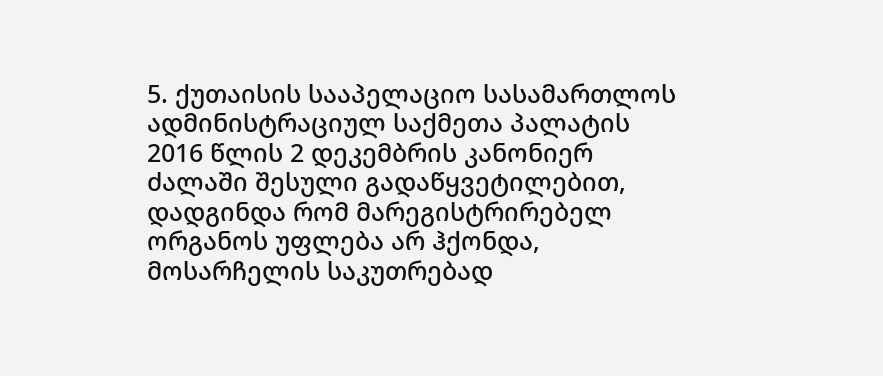5. ქუთაისის სააპელაციო სასამართლოს ადმინისტრაციულ საქმეთა პალატის 2016 წლის 2 დეკემბრის კანონიერ ძალაში შესული გადაწყვეტილებით, დადგინდა რომ მარეგისტრირებელ ორგანოს უფლება არ ჰქონდა, მოსარჩელის საკუთრებად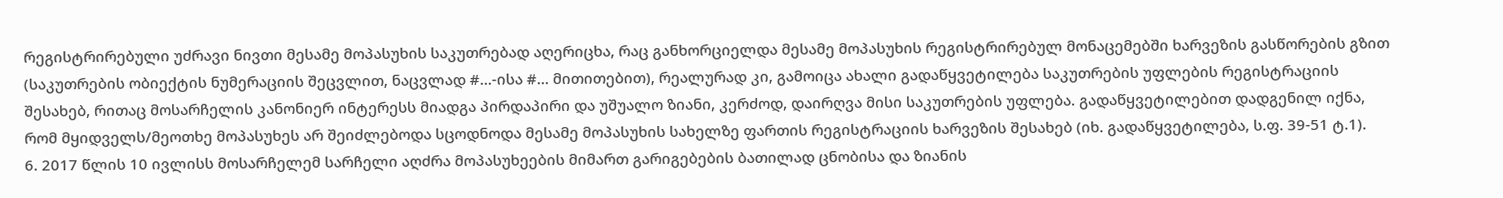რეგისტრირებული უძრავი ნივთი მესამე მოპასუხის საკუთრებად აღერიცხა, რაც განხორციელდა მესამე მოპასუხის რეგისტრირებულ მონაცემებში ხარვეზის გასწორების გზით (საკუთრების ობიექტის ნუმერაციის შეცვლით, ნაცვლად #...-ისა #... მითითებით), რეალურად კი, გამოიცა ახალი გადაწყვეტილება საკუთრების უფლების რეგისტრაციის შესახებ, რითაც მოსარჩელის კანონიერ ინტერესს მიადგა პირდაპირი და უშუალო ზიანი, კერძოდ, დაირღვა მისი საკუთრების უფლება. გადაწყვეტილებით დადგენილ იქნა, რომ მყიდველს/მეოთხე მოპასუხეს არ შეიძლებოდა სცოდნოდა მესამე მოპასუხის სახელზე ფართის რეგისტრაციის ხარვეზის შესახებ (იხ. გადაწყვეტილება, ს.ფ. 39-51 ტ.1).
6. 2017 წლის 10 ივლისს მოსარჩელემ სარჩელი აღძრა მოპასუხეების მიმართ გარიგებების ბათილად ცნობისა და ზიანის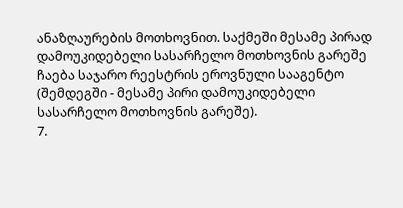ანაზღაურების მოთხოვნით. საქმეში მესამე პირად დამოუკიდებელი სასარჩელო მოთხოვნის გარეშე ჩაება საჯარო რეესტრის ეროვნული სააგენტო (შემდეგში - მესამე პირი დამოუკიდებელი სასარჩელო მოთხოვნის გარეშე).
7.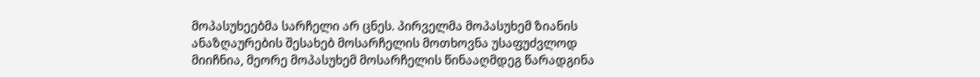მოპასუხეებმა სარჩელი არ ცნეს. პირველმა მოპასუხემ ზიანის ანაზღაურების შესახებ მოსარჩელის მოთხოვნა უსაფუძვლოდ მიიჩნია, მეორე მოპასუხემ მოსარჩელის წინააღმდეგ წარადგინა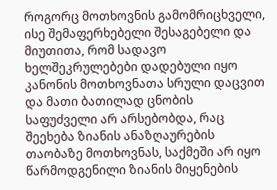როგორც მოთხოვნის გამომრიცხველი, ისე შემაფერხებელი შესაგებელი და მიუთითა, რომ სადავო ხელშეკრულებები დადებული იყო კანონის მოთხოვნათა სრული დაცვით და მათი ბათილად ცნობის საფუძველი არ არსებობდა, რაც შეეხება ზიანის ანაზღაურების თაობაზე მოთხოვნას, საქმეში არ იყო წარმოდგენილი ზიანის მიყენების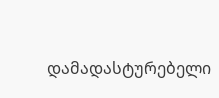დამადასტურებელი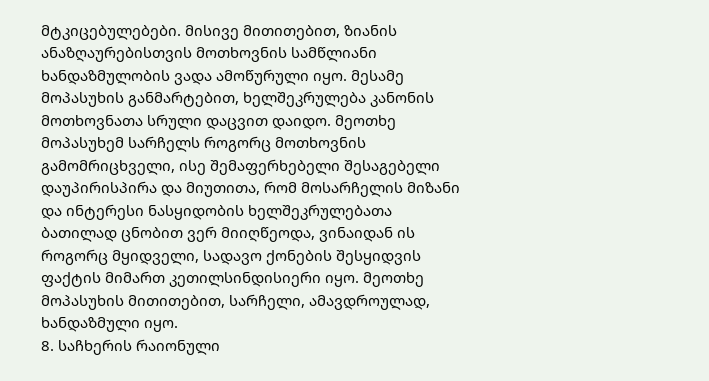მტკიცებულებები. მისივე მითითებით, ზიანის ანაზღაურებისთვის მოთხოვნის სამწლიანი ხანდაზმულობის ვადა ამოწურული იყო. მესამე მოპასუხის განმარტებით, ხელშეკრულება კანონის მოთხოვნათა სრული დაცვით დაიდო. მეოთხე მოპასუხემ სარჩელს როგორც მოთხოვნის გამომრიცხველი, ისე შემაფერხებელი შესაგებელი დაუპირისპირა და მიუთითა, რომ მოსარჩელის მიზანი და ინტერესი ნასყიდობის ხელშეკრულებათა ბათილად ცნობით ვერ მიიღწეოდა, ვინაიდან ის როგორც მყიდველი, სადავო ქონების შესყიდვის ფაქტის მიმართ კეთილსინდისიერი იყო. მეოთხე მოპასუხის მითითებით, სარჩელი, ამავდროულად, ხანდაზმული იყო.
8. საჩხერის რაიონული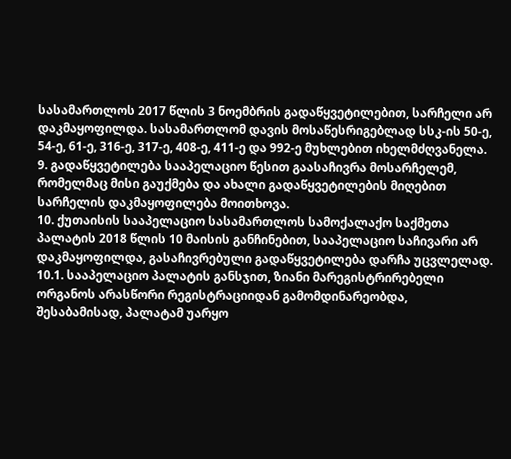სასამართლოს 2017 წლის 3 ნოემბრის გადაწყვეტილებით, სარჩელი არ დაკმაყოფილდა. სასამართლომ დავის მოსაწესრიგებლად სსკ-ის 50-ე, 54-ე, 61-ე, 316-ე, 317-ე, 408-ე, 411-ე და 992-ე მუხლებით იხელმძღვანელა.
9. გადაწყვეტილება სააპელაციო წესით გაასაჩივრა მოსარჩელემ, რომელმაც მისი გაუქმება და ახალი გადაწყვეტილების მიღებით სარჩელის დაკმაყოფილება მოითხოვა.
10. ქუთაისის სააპელაციო სასამართლოს სამოქალაქო საქმეთა პალატის 2018 წლის 10 მაისის განჩინებით, სააპელაციო საჩივარი არ დაკმაყოფილდა, გასაჩივრებული გადაწყვეტილება დარჩა უცვლელად.
10.1. სააპელაციო პალატის განსჯით, ზიანი მარეგისტრირებელი ორგანოს არასწორი რეგისტრაციიდან გამომდინარეობდა, შესაბამისად, პალატამ უარყო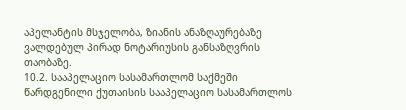აპელანტის მსჯელობა, ზიანის ანაზღაურებაზე ვალდებულ პირად ნოტარიუსის განსაზღვრის თაობაზე.
10.2. სააპელაციო სასამართლომ საქმეში წარდგენილი ქუთაისის სააპელაციო სასამართლოს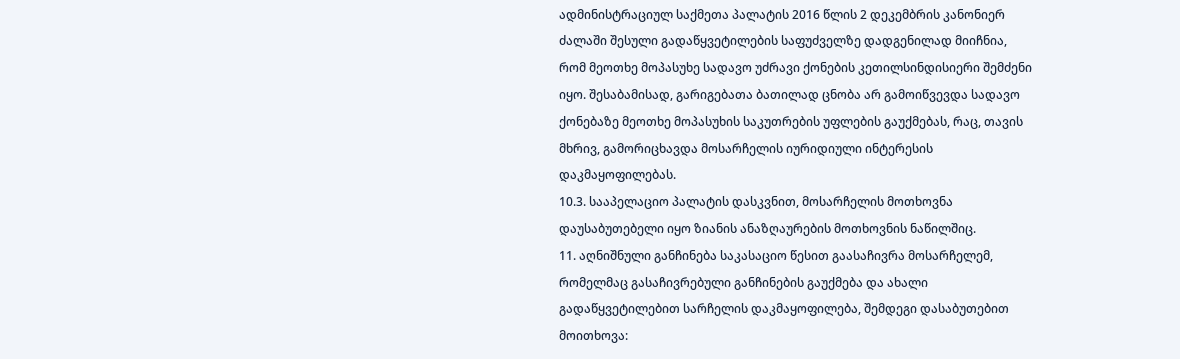ადმინისტრაციულ საქმეთა პალატის 2016 წლის 2 დეკემბრის კანონიერ ძალაში შესული გადაწყვეტილების საფუძველზე დადგენილად მიიჩნია, რომ მეოთხე მოპასუხე სადავო უძრავი ქონების კეთილსინდისიერი შემძენი იყო. შესაბამისად, გარიგებათა ბათილად ცნობა არ გამოიწვევდა სადავო ქონებაზე მეოთხე მოპასუხის საკუთრების უფლების გაუქმებას, რაც, თავის მხრივ, გამორიცხავდა მოსარჩელის იურიდიული ინტერესის დაკმაყოფილებას.
10.3. სააპელაციო პალატის დასკვნით, მოსარჩელის მოთხოვნა დაუსაბუთებელი იყო ზიანის ანაზღაურების მოთხოვნის ნაწილშიც.
11. აღნიშნული განჩინება საკასაციო წესით გაასაჩივრა მოსარჩელემ, რომელმაც გასაჩივრებული განჩინების გაუქმება და ახალი გადაწყვეტილებით სარჩელის დაკმაყოფილება, შემდეგი დასაბუთებით მოითხოვა: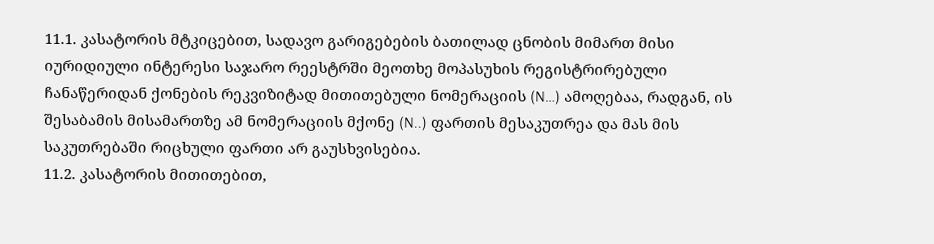11.1. კასატორის მტკიცებით, სადავო გარიგებების ბათილად ცნობის მიმართ მისი იურიდიული ინტერესი საჯარო რეესტრში მეოთხე მოპასუხის რეგისტრირებული ჩანაწერიდან ქონების რეკვიზიტად მითითებული ნომერაციის (N…) ამოღებაა, რადგან, ის შესაბამის მისამართზე ამ ნომერაციის მქონე (N..) ფართის მესაკუთრეა და მას მის საკუთრებაში რიცხული ფართი არ გაუსხვისებია.
11.2. კასატორის მითითებით,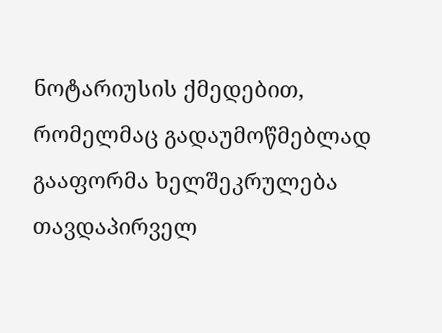ნოტარიუსის ქმედებით, რომელმაც გადაუმოწმებლად გააფორმა ხელშეკრულება თავდაპირველ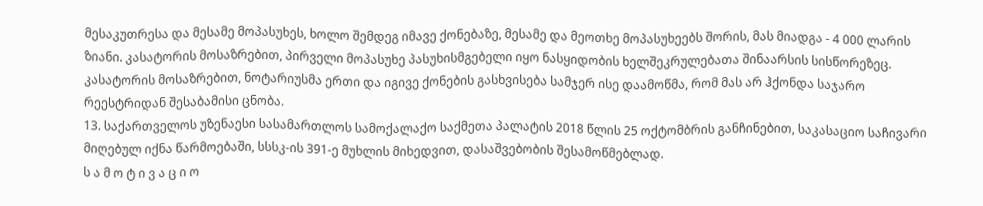მესაკუთრესა და მესამე მოპასუხეს, ხოლო შემდეგ იმავე ქონებაზე, მესამე და მეოთხე მოპასუხეებს შორის, მას მიადგა - 4 000 ლარის ზიანი. კასატორის მოსაზრებით, პირველი მოპასუხე პასუხისმგებელი იყო ნასყიდობის ხელშეკრულებათა შინაარსის სისწორეზეც. კასატორის მოსაზრებით, ნოტარიუსმა ერთი და იგივე ქონების გასხვისება სამჯერ ისე დაამოწმა, რომ მას არ ჰქონდა საჯარო რეესტრიდან შესაბამისი ცნობა.
13. საქართველოს უზენაესი სასამართლოს სამოქალაქო საქმეთა პალატის 2018 წლის 25 ოქტომბრის განჩინებით, საკასაციო საჩივარი მიღებულ იქნა წარმოებაში, სსსკ-ის 391-ე მუხლის მიხედვით, დასაშვებობის შესამოწმებლად.
ს ა მ ო ტ ი ვ ა ც ი ო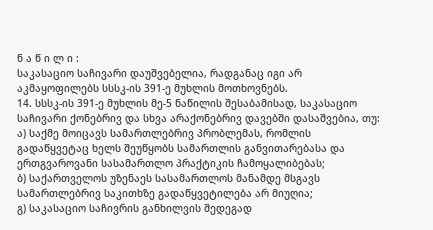ნ ა წ ი ლ ი :
საკასაციო საჩივარი დაუშვებელია, რადგანაც იგი არ აკმაყოფილებს სსსკ-ის 391-ე მუხლის მოთხოვნებს.
14. სსსკ-ის 391-ე მუხლის მე-5 ნაწილის შესაბამისად, საკასაციო საჩივარი ქონებრივ და სხვა არაქონებრივ დავებში დასაშვებია, თუ:
ა) საქმე მოიცავს სამართლებრივ პრობლემას, რომლის გადაწყვეტაც ხელს შეუწყობს სამართლის განვითარებასა და ერთგვაროვანი სასამართლო პრაქტიკის ჩამოყალიბებას;
ბ) საქართველოს უზენაეს სასამართლოს მანამდე მსგავს სამართლებრივ საკითხზე გადაწყვეტილება არ მიუღია;
გ) საკასაციო საჩივრის განხილვის შედეგად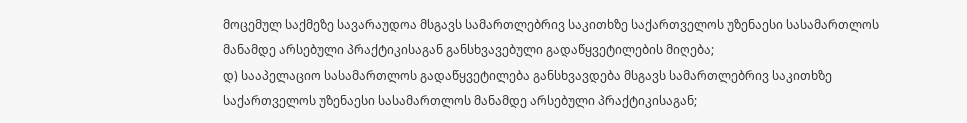მოცემულ საქმეზე სავარაუდოა მსგავს სამართლებრივ საკითხზე საქართველოს უზენაესი სასამართლოს მანამდე არსებული პრაქტიკისაგან განსხვავებული გადაწყვეტილების მიღება;
დ) სააპელაციო სასამართლოს გადაწყვეტილება განსხვავდება მსგავს სამართლებრივ საკითხზე საქართველოს უზენაესი სასამართლოს მანამდე არსებული პრაქტიკისაგან;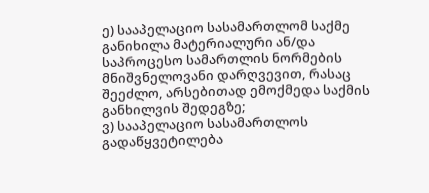ე) სააპელაციო სასამართლომ საქმე განიხილა მატერიალური ან/და საპროცესო სამართლის ნორმების მნიშვნელოვანი დარღვევით, რასაც შეეძლო, არსებითად ემოქმედა საქმის განხილვის შედეგზე;
ვ) სააპელაციო სასამართლოს გადაწყვეტილება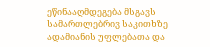ეწინააღმდეგება მსგავს სამართლებრივ საკითხზე ადამიანის უფლებათა და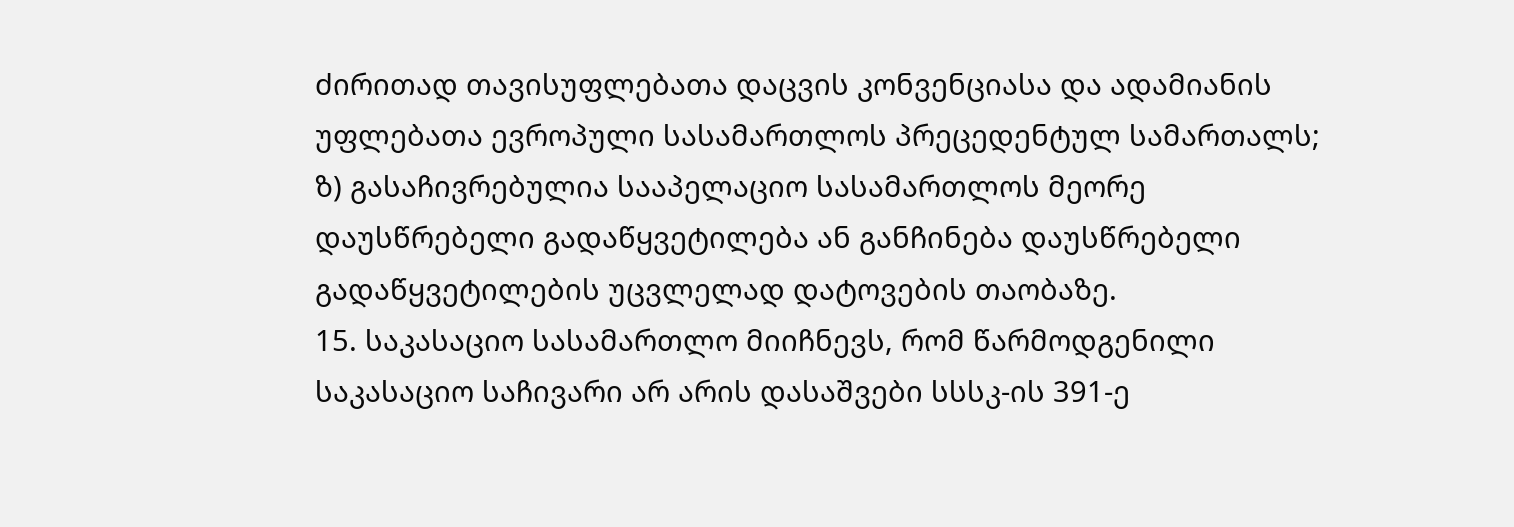ძირითად თავისუფლებათა დაცვის კონვენციასა და ადამიანის უფლებათა ევროპული სასამართლოს პრეცედენტულ სამართალს;
ზ) გასაჩივრებულია სააპელაციო სასამართლოს მეორე დაუსწრებელი გადაწყვეტილება ან განჩინება დაუსწრებელი გადაწყვეტილების უცვლელად დატოვების თაობაზე.
15. საკასაციო სასამართლო მიიჩნევს, რომ წარმოდგენილი საკასაციო საჩივარი არ არის დასაშვები სსსკ-ის 391-ე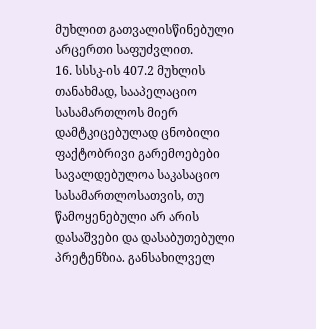მუხლით გათვალისწინებული არცერთი საფუძვლით.
16. სსსკ-ის 407.2 მუხლის თანახმად, სააპელაციო სასამართლოს მიერ დამტკიცებულად ცნობილი ფაქტობრივი გარემოებები სავალდებულოა საკასაციო სასამართლოსათვის, თუ წამოყენებული არ არის დასაშვები და დასაბუთებული პრეტენზია. განსახილველ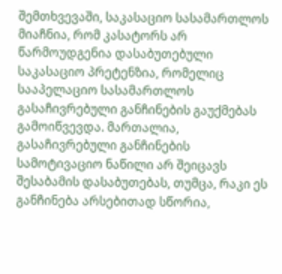შემთხვევაში, საკასაციო სასამართლოს მიაჩნია, რომ კასატორს არ წარმოუდგენია დასაბუთებული საკასაციო პრეტენზია, რომელიც სააპელაციო სასამართლოს გასაჩივრებული განჩინების გაუქმებას გამოიწვევდა. მართალია, გასაჩივრებული განჩინების სამოტივაციო ნაწილი არ შეიცავს შესაბამის დასაბუთებას, თუმცა, რაკი ეს განჩინება არსებითად სწორია,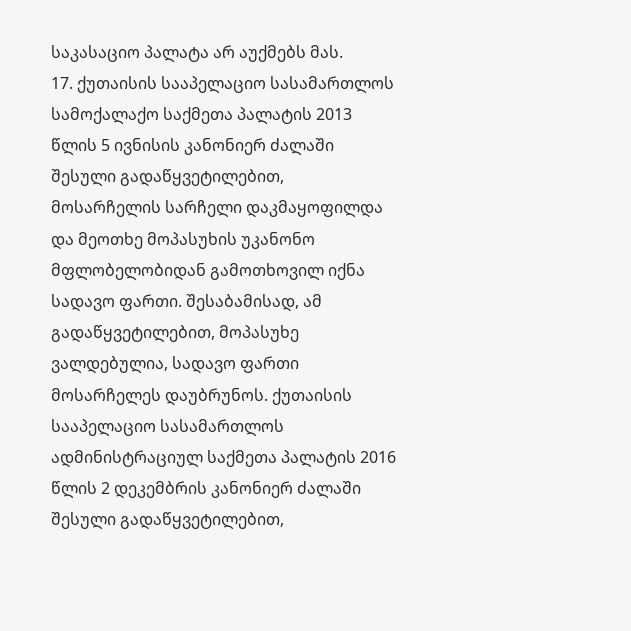საკასაციო პალატა არ აუქმებს მას.
17. ქუთაისის სააპელაციო სასამართლოს სამოქალაქო საქმეთა პალატის 2013 წლის 5 ივნისის კანონიერ ძალაში შესული გადაწყვეტილებით, მოსარჩელის სარჩელი დაკმაყოფილდა და მეოთხე მოპასუხის უკანონო მფლობელობიდან გამოთხოვილ იქნა სადავო ფართი. შესაბამისად, ამ გადაწყვეტილებით, მოპასუხე ვალდებულია, სადავო ფართი მოსარჩელეს დაუბრუნოს. ქუთაისის სააპელაციო სასამართლოს ადმინისტრაციულ საქმეთა პალატის 2016 წლის 2 დეკემბრის კანონიერ ძალაში შესული გადაწყვეტილებით,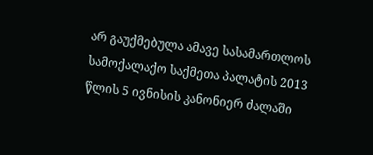არ გაუქმებულა ამავე სასამართლოს სამოქალაქო საქმეთა პალატის 2013 წლის 5 ივნისის კანონიერ ძალაში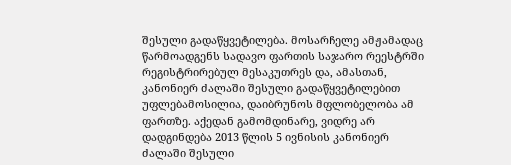შესული გადაწყვეტილება. მოსარჩელე ამჟამადაც წარმოადგენს სადავო ფართის საჯარო რეესტრში რეგისტრირებულ მესაკუთრეს და, ამასთან, კანონიერ ძალაში შესული გადაწყვეტილებით უფლებამოსილია, დაიბრუნოს მფლობელობა ამ ფართზე. აქედან გამომდინარე, ვიდრე არ დადგინდება 2013 წლის 5 ივნისის კანონიერ ძალაში შესული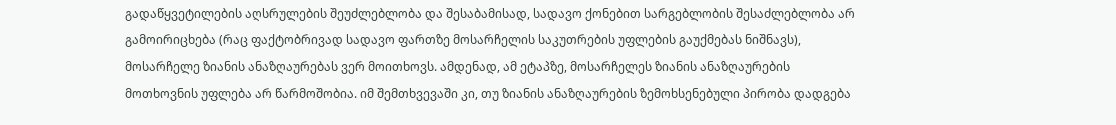გადაწყვეტილების აღსრულების შეუძლებლობა და შესაბამისად, სადავო ქონებით სარგებლობის შესაძლებლობა არ გამოირიცხება (რაც ფაქტობრივად სადავო ფართზე მოსარჩელის საკუთრების უფლების გაუქმებას ნიშნავს), მოსარჩელე ზიანის ანაზღაურებას ვერ მოითხოვს. ამდენად, ამ ეტაპზე, მოსარჩელეს ზიანის ანაზღაურების მოთხოვნის უფლება არ წარმოშობია. იმ შემთხვევაში კი, თუ ზიანის ანაზღაურების ზემოხსენებული პირობა დადგება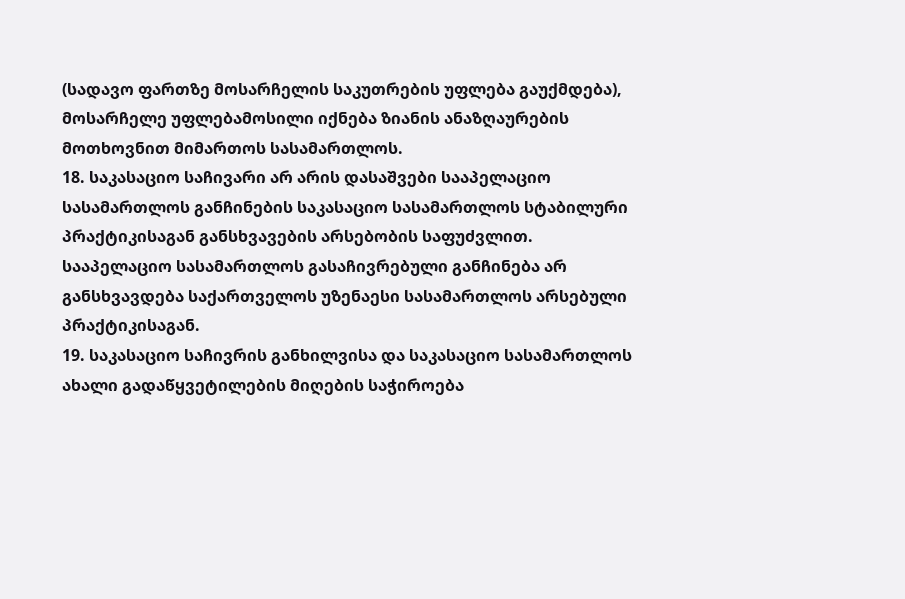(სადავო ფართზე მოსარჩელის საკუთრების უფლება გაუქმდება), მოსარჩელე უფლებამოსილი იქნება ზიანის ანაზღაურების მოთხოვნით მიმართოს სასამართლოს.
18. საკასაციო საჩივარი არ არის დასაშვები სააპელაციო სასამართლოს განჩინების საკასაციო სასამართლოს სტაბილური პრაქტიკისაგან განსხვავების არსებობის საფუძვლით. სააპელაციო სასამართლოს გასაჩივრებული განჩინება არ განსხვავდება საქართველოს უზენაესი სასამართლოს არსებული პრაქტიკისაგან.
19. საკასაციო საჩივრის განხილვისა და საკასაციო სასამართლოს ახალი გადაწყვეტილების მიღების საჭიროება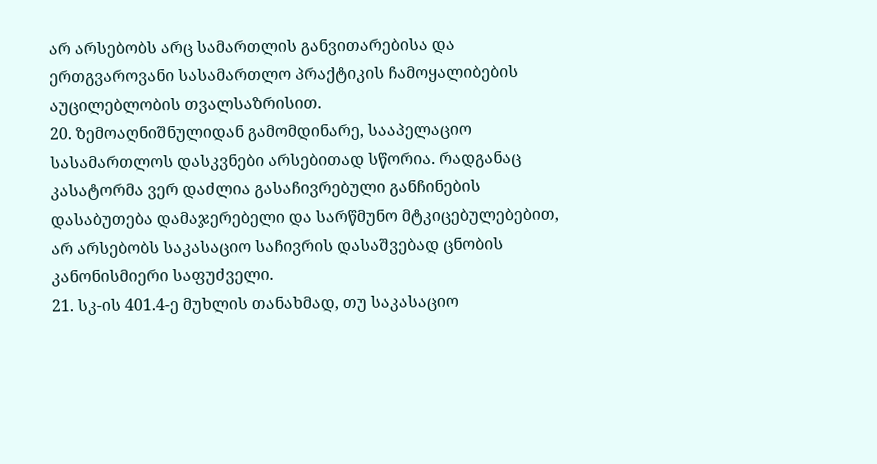არ არსებობს არც სამართლის განვითარებისა და ერთგვაროვანი სასამართლო პრაქტიკის ჩამოყალიბების აუცილებლობის თვალსაზრისით.
20. ზემოაღნიშნულიდან გამომდინარე, სააპელაციო სასამართლოს დასკვნები არსებითად სწორია. რადგანაც კასატორმა ვერ დაძლია გასაჩივრებული განჩინების დასაბუთება დამაჯერებელი და სარწმუნო მტკიცებულებებით, არ არსებობს საკასაციო საჩივრის დასაშვებად ცნობის კანონისმიერი საფუძველი.
21. სკ-ის 401.4-ე მუხლის თანახმად, თუ საკასაციო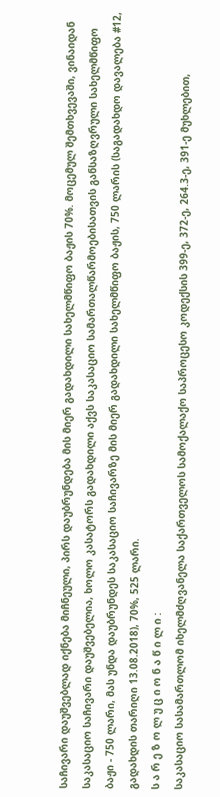საჩივარი დაუშვებლად იქნება მიჩნეული, პირს დაუბრუნდება მის მიერ გადახდილი სახელმწიფო ბაჟის 70%. მოცემულ შემთხვევაში, ვინაიდან საკასაციო საჩივარი დაუშვებელია, ხოლო კასატორს გადახდილი აქვს საკასაციო სამართალწარმოებისათვის განსაზღვრული სახელმწიფო ბაჟი - 750 ლარი, მას უნდა დაუბრუნდეს საკასაციო საჩივარზე მის მიერ გადახდილი სახელმწიფო ბაჟის, 750 ლარის (საგადახდო დავალება #12, გადახდის თარიღი 13.08.2018), 70%, 525 ლარი.
ს ა რ ე ზ ო ლ უ ც ი ო ნ ა წ ი ლ ი :
საკასაციო სასამართლომ იხელმძღვანელა საქართველოს სამოქალაქო საპროცესო კოდექსის 399-ე, 372-ე, 264.3-ე, 391-ე მუხლებით,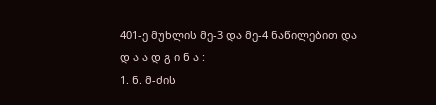401-ე მუხლის მე-3 და მე-4 ნაწილებით და
დ ა ა დ გ ი ნ ა :
1. ნ. მ-ძის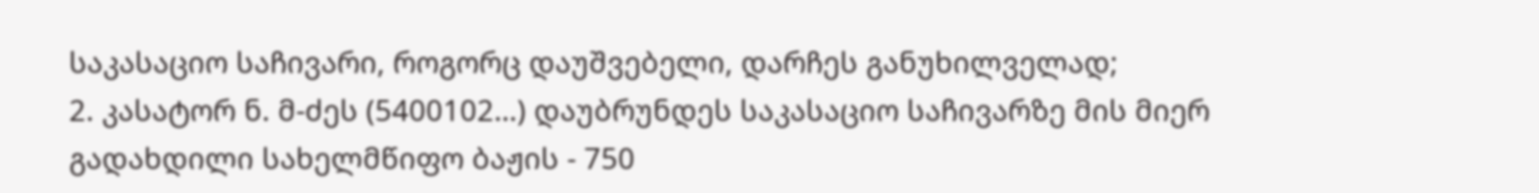საკასაციო საჩივარი, როგორც დაუშვებელი, დარჩეს განუხილველად;
2. კასატორ ნ. მ-ძეს (5400102…) დაუბრუნდეს საკასაციო საჩივარზე მის მიერ გადახდილი სახელმწიფო ბაჟის - 750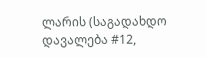ლარის (საგადახდო დავალება #12,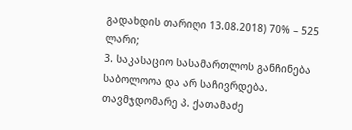გადახდის თარიღი 13.08.2018) 70% – 525 ლარი;
3. საკასაციო სასამართლოს განჩინება საბოლოოა და არ საჩივრდება.
თავმჯდომარე პ. ქათამაძე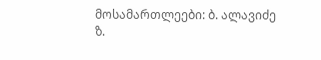მოსამართლეები: ბ. ალავიძე
ზ.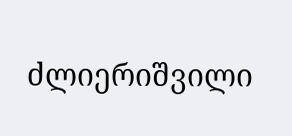ძლიერიშვილი